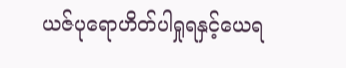ယဇ်ပုရောဟိတ်ပါရှုရနှင့်ယေရ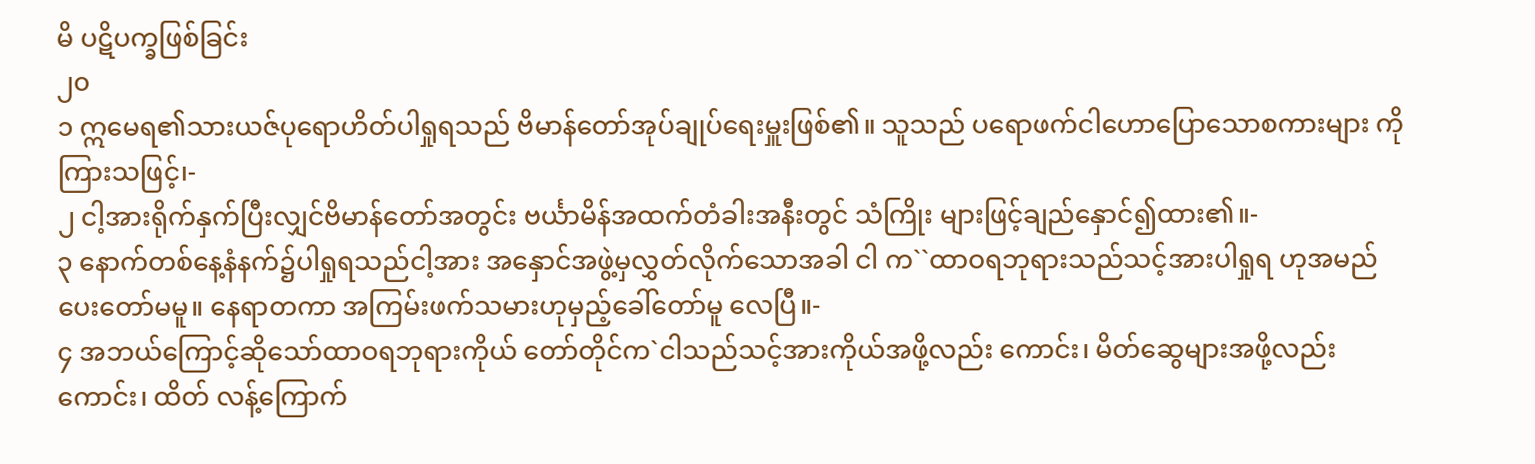မိ ပဋိပက္ခဖြစ်ခြင်း
၂၀
၁ ဣမေရ၏သားယဇ်ပုရောဟိတ်ပါရှုရသည် ဗိမာန်တော်အုပ်ချုပ်ရေးမှူးဖြစ်၏။ သူသည် ပရောဖက်ငါဟောပြောသောစကားများ ကိုကြားသဖြင့်၊-
၂ ငါ့အားရိုက်နှက်ပြီးလျှင်ဗိမာန်တော်အတွင်း ဗင်္ယာမိန်အထက်တံခါးအနီးတွင် သံကြိုး များဖြင့်ချည်နှောင်၍ထား၏။-
၃ နောက်တစ်နေ့နံနက်၌ပါရှုရသည်ငါ့အား အနှောင်အဖွဲ့မှလွှတ်လိုက်သောအခါ ငါ က``ထာဝရဘုရားသည်သင့်အားပါရှုရ ဟုအမည်ပေးတော်မမူ။ နေရာတကာ အကြမ်းဖက်သမားဟုမှည့်ခေါ်တော်မူ လေပြီ။-
၄ အဘယ်ကြောင့်ဆိုသော်ထာဝရဘုရားကိုယ် တော်တိုင်က`ငါသည်သင့်အားကိုယ်အဖို့လည်း ကောင်း၊ မိတ်ဆွေများအဖို့လည်းကောင်း၊ ထိတ် လန့်ကြောက်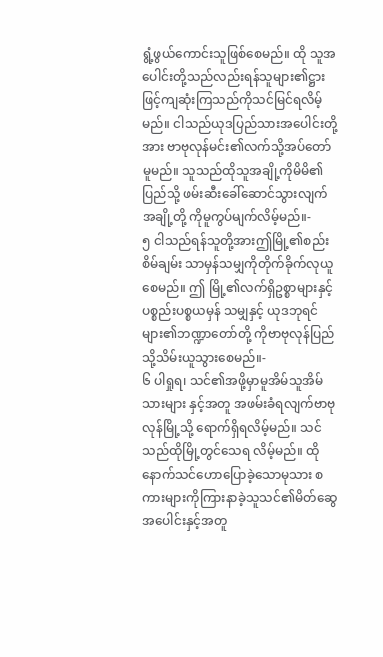ရွံ့ဖွယ်ကောင်းသူဖြစ်စေမည်။ ထို သူအပေါင်းတို့သည်လည်းရန်သူများ၏ဋ္ဌား ဖြင့်ကျဆုံးကြသည်ကိုသင်မြင်ရလိမ့်မည်။ ငါသည်ယုဒပြည်သားအပေါင်းတို့အား ဗာဗုလုန်မင်း၏လက်သို့အပ်တော်မူမည်။ သူသည်ထိုသူအချို့ကိုမိမိ၏ပြည်သို့ ဖမ်းဆီးခေါ်ဆောင်သွားလျက်အချို့တို့ ကိုမူကွပ်မျက်လိမ့်မည်။-
၅ ငါသည်ရန်သူတို့အားဤမြို့၏စည်းစိမ်ချမ်း သာမှန်သမျှကိုတိုက်ခိုက်လုယူစေမည်။ ဤ မြို့၏လက်ရှိဥစ္စာများနှင့်ပစ္စည်းပစ္စယမှန် သမျှနှင့် ယုဒဘုရင်များ၏ဘဏ္ဍာတော်တို့ ကိုဗာဗုလုန်ပြည်သို့သိမ်းယူသွားစေမည်။-
၆ ပါရှုရ၊ သင်၏အဖို့မှာမူအိမ်သူအိမ်သားများ နှင့်အတူ အဖမ်းခံရလျက်ဗာဗုလုန်မြို့သို့ ရောက်ရှိရလိမ့်မည်။ သင်သည်ထိုမြို့တွင်သေရ လိမ့်မည်။ ထိုနောက်သင်ဟောပြောခဲ့သောမုသား စကားများကိုကြားနာခဲ့သူသင်၏မိတ်ဆွေ အပေါင်းနှင့်အတူ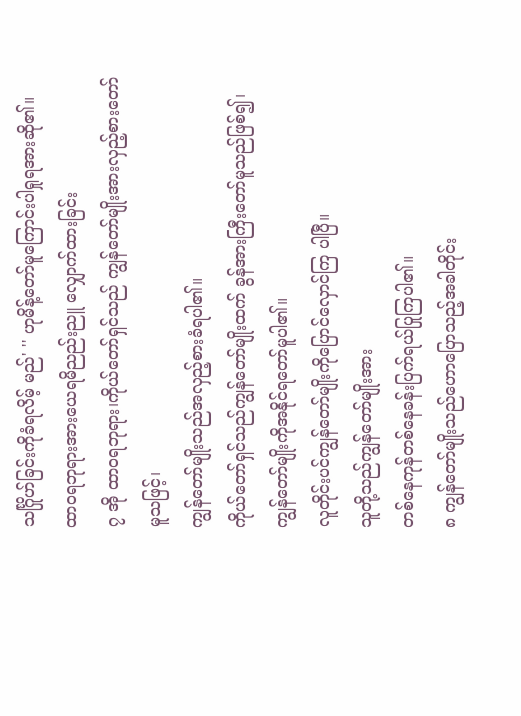သင်္ဂြိုဟ်ခြင်းကိုခံရလိမ့် မည်' '' ဟုမိန့်တော်မူကြောင်းပါရှုရအားဆို၏။
ထာဝရဘုရားအားယေရမိညည်းညူ လျှောက်ထားခြင်း
၇ အို ထာဝရဘုရား၊ကိုယ်တော်ရှင်သည် ကျွန်တော်မျိုးအားလှည့်စားတော်မူသဖြင့်၊
ကျွန်တော်မျိုးသည်အလှည့်စားခံရပါ၏။
ကိုယ်တော်ရှင်သည်ကျွန်တော်မျိုးထက် ခွန်အားကြီးတော်မူသည်ဖြစ်၍၊
ကျွန်တော်မျိုးကိုအနိုင်ရတော်မူပါ၏။
လူတိုင်းပင်ကျွန်တော်မျိုးကိုပြောင်လှောင်ကြ ပါပြီ။
သူတို့သည်ကျွန်တော်မျိုးအား
တစ်နေကုန်တစ်နေခန်းပြက်ရယ်ပြုကြပါ၏။
၈ ကျွန်တော်မျိုးသည်ဟောပြောသည့်အခါတိုင်း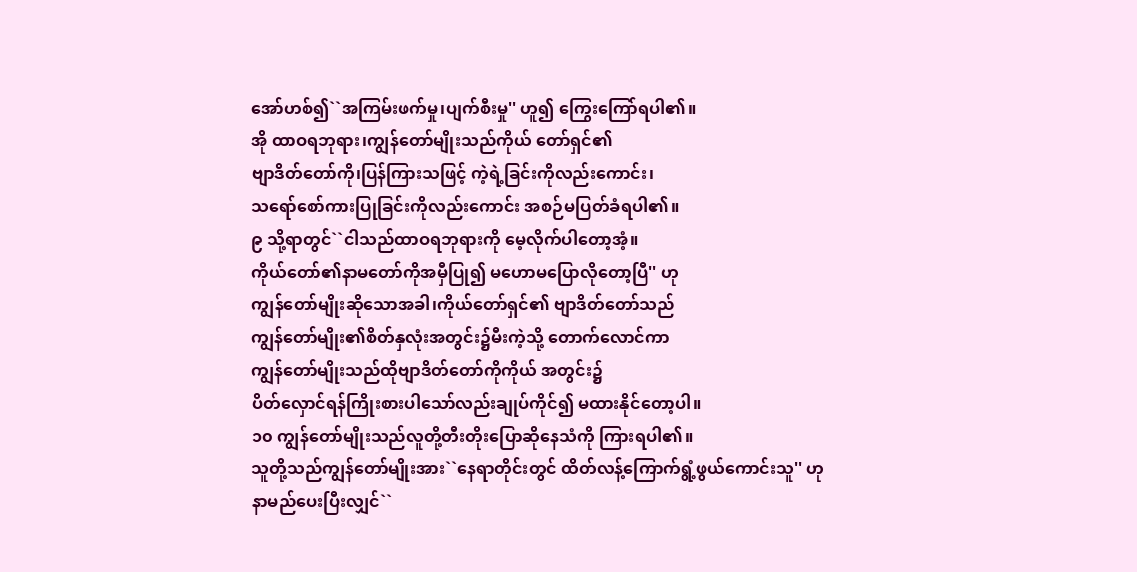အော်ဟစ်၍``အကြမ်းဖက်မှု၊ပျက်စီးမှု'' ဟူ၍ ကြွေးကြော်ရပါ၏။
အို ထာဝရဘုရား၊ကျွန်တော်မျိုးသည်ကိုယ် တော်ရှင်၏
ဗျာဒိတ်တော်ကို၊ပြန်ကြားသဖြင့် ကဲ့ရဲ့ခြင်းကိုလည်းကောင်း၊
သရော်စော်ကားပြုခြင်းကိုလည်းကောင်း အစဉ်မပြတ်ခံရပါ၏။
၉ သို့ရာတွင်``ငါသည်ထာဝရဘုရားကို မေ့လိုက်ပါတော့အံ့။
ကိုယ်တော်၏နာမတော်ကိုအမှီပြု၍ မဟောမပြောလိုတော့ပြီ'' ဟု
ကျွန်တော်မျိုးဆိုသောအခါ၊ကိုယ်တော်ရှင်၏ ဗျာဒိတ်တော်သည်
ကျွန်တော်မျိုး၏စိတ်နှလုံးအတွင်း၌မီးကဲ့သို့ တောက်လောင်ကာ
ကျွန်တော်မျိုးသည်ထိုဗျာဒိတ်တော်ကိုကိုယ် အတွင်း၌
ပိတ်လှောင်ရန်ကြိုးစားပါသော်လည်းချုပ်ကိုင်၍ မထားနိုင်တော့ပါ။
၁၀ ကျွန်တော်မျိုးသည်လူတို့တီးတိုးပြောဆိုနေသံကို ကြားရပါ၏။
သူတို့သည်ကျွန်တော်မျိုးအား``နေရာတိုင်းတွင် ထိတ်လန့်ကြောက်ရွံ့ဖွယ်ကောင်းသူ'' ဟု
နာမည်ပေးပြီးလျှင်``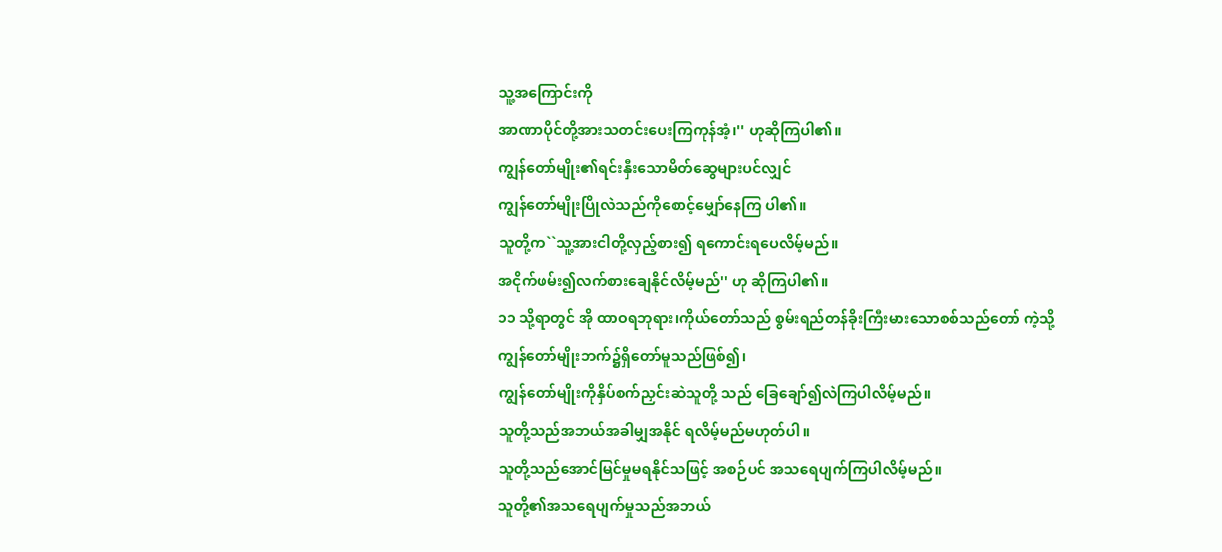သူ့အကြောင်းကို
အာဏာပိုင်တို့အားသတင်းပေးကြကုန်အံ့၊'' ဟုဆိုကြပါ၏။
ကျွန်တော်မျိုး၏ရင်းနှီးသောမိတ်ဆွေများပင်လျှင်
ကျွန်တော်မျိုးပြိုလဲသည်ကိုစောင့်မျှော်နေကြ ပါ၏။
သူတို့က``သူ့အားငါတို့လှည့်စား၍ ရကောင်းရပေလိမ့်မည်။
အငိုက်ဖမ်း၍လက်စားချေနိုင်လိမ့်မည်'' ဟု ဆိုကြပါ၏။
၁၁ သို့ရာတွင် အို ထာဝရဘုရား၊ကိုယ်တော်သည် စွမ်းရည်တန်ခိုးကြီးမားသောစစ်သည်တော် ကဲ့သို့
ကျွန်တော်မျိုးဘက်၌ရှိတော်မူသည်ဖြစ်၍၊
ကျွန်တော်မျိုးကိုနှိပ်စက်ညှင်းဆဲသူတို့ သည် ခြေချော်၍လဲကြပါလိမ့်မည်။
သူတို့သည်အဘယ်အခါမျှအနိုင် ရလိမ့်မည်မဟုတ်ပါ။
သူတို့သည်အောင်မြင်မှုမရနိုင်သဖြင့် အစဉ်ပင် အသရေပျက်ကြပါလိမ့်မည်။
သူတို့၏အသရေပျက်မှုသည်အဘယ်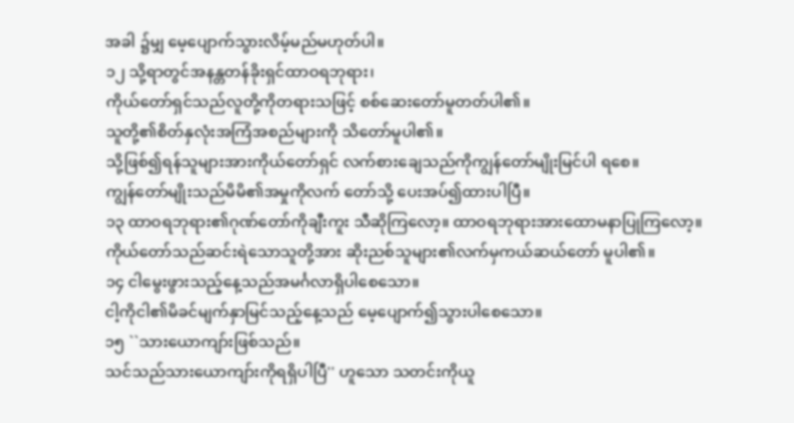အခါ ၌မျှ မေ့ပျောက်သွားလိမ့်မည်မဟုတ်ပါ။
၁၂ သို့ရာတွင်အနန္တတန်ခိုးရှင်ထာဝရဘုရား၊
ကိုယ်တော်ရှင်သည်လူတို့ကိုတရားသဖြင့် စစ်ဆေးတော်မူတတ်ပါ၏။
သူတို့၏စိတ်နှလုံးအကြံအစည်များကို သိတော်မူပါ၏။
သို့ဖြစ်၍ရန်သူများအားကိုယ်တော်ရှင် လက်စားချေသည်ကိုကျွန်တော်မျိုးမြင်ပါ ရစေ။
ကျွန်တော်မျိုးသည်မိမိ၏အမှုကိုလက် တော်သို့ ပေးအပ်၍ထားပါပြီ။
၁၃ ထာဝရဘုရား၏ဂုဏ်တော်ကိုချီးကူး သီဆိုကြလော့။ ထာဝရဘုရားအားထောမနာပြုကြလော့။
ကိုယ်တော်သည်ဆင်းရဲသောသူတို့အား ဆိုးညစ်သူများ၏လက်မှကယ်ဆယ်တော် မူပါ၏။
၁၄ ငါမွေးဖွားသည့်နေ့သည်အမင်္ဂလာရှိပါစေသော။
ငါ့ကိုငါ၏မိခင်မျက်နှာမြင်သည့်နေ့သည် မေ့ပျောက်၍သွားပါစေသော။
၁၅ ``သားယောကျာ်းဖြစ်သည်။
သင်သည်သားယောကျာ်းကိုရရှိပါပြီ'' ဟူသော သတင်းကိုယူ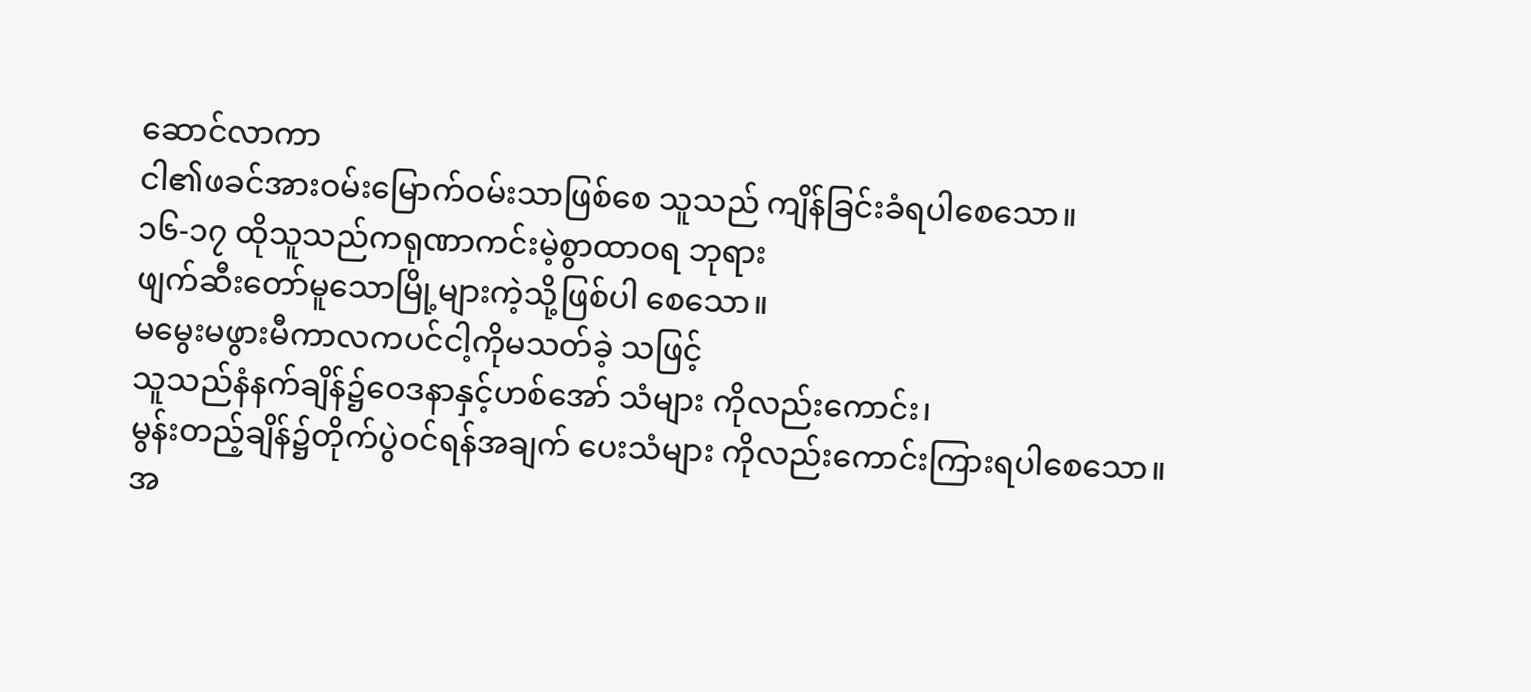ဆောင်လာကာ
ငါ၏ဖခင်အားဝမ်းမြောက်ဝမ်းသာဖြစ်စေ သူသည် ကျိန်ခြင်းခံရပါစေသော။
၁၆-၁၇ ထိုသူသည်ကရုဏာကင်းမဲ့စွာထာဝရ ဘုရား
ဖျက်ဆီးတော်မူသောမြို့များကဲ့သို့ဖြစ်ပါ စေသော။
မမွေးမဖွားမီကာလကပင်ငါ့ကိုမသတ်ခဲ့ သဖြင့်
သူသည်နံနက်ချိန်၌ဝေဒနာနှင့်ဟစ်အော် သံများ ကိုလည်းကောင်း၊
မွန်းတည့်ချိန်၌တိုက်ပွဲဝင်ရန်အချက် ပေးသံများ ကိုလည်းကောင်းကြားရပါစေသော။
အ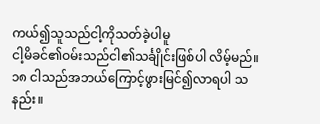ကယ်၍သူသည်ငါ့ကိုသတ်ခဲ့ပါမူ
ငါ့မိခင်၏ဝမ်းသည်ငါ၏သင်္ချိုင်းဖြစ်ပါ လိမ့်မည်။
၁၈ ငါသည်အဘယ်ကြောင့်ဖွားမြင်၍လာရပါ သနည်း။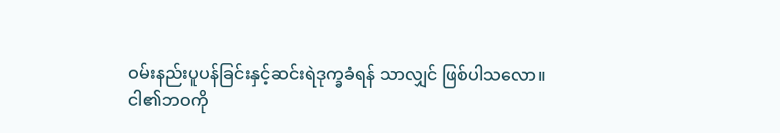ဝမ်းနည်းပူပန်ခြင်းနှင့်ဆင်းရဲဒုက္ခခံရန် သာလျှင် ဖြစ်ပါသလော။
ငါ၏ဘဝကို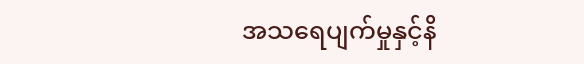အသရေပျက်မှုနှင့်နိ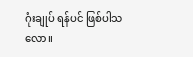ဂုံးချုပ် ရန်ပင် ဖြစ်ပါသလော။